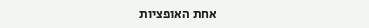אחת האופציות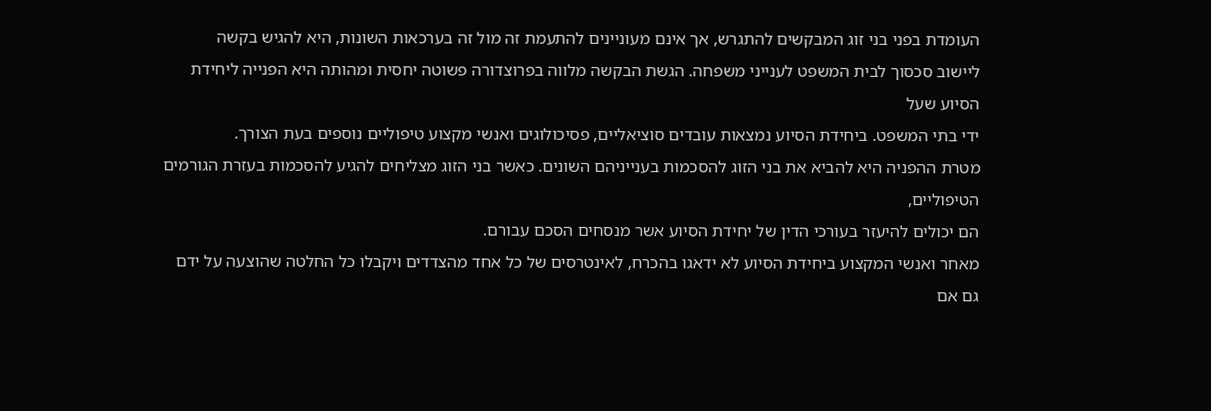העומדת בפני בני זוג המבקשים להתגרש, אך אינם מעוניינים להתעמת זה מול זה בערכאות השונות, היא להגיש בקשה
ליישוב סכסוך לבית המשפט לענייני משפחה. הגשת הבקשה מלווה בפרוצדורה פשוטה יחסית ומהותה היא הפנייה ליחידת הסיוע שעל
ידי בתי המשפט. ביחידת הסיוע נמצאות עובדים סוציאליים, פסיכולוגים ואנשי מקצוע טיפוליים נוספים בעת הצורך.
מטרת ההפניה היא להביא את בני הזוג להסכמות בענייניהם השונים. כאשר בני הזוג מצליחים להגיע להסכמות בעזרת הגורמים הטיפוליים,
הם יכולים להיעזר בעורכי הדין של יחידת הסיוע אשר מנסחים הסכם עבורם.
מאחר ואנשי המקצוע ביחידת הסיוע לא ידאגו בהכרח, לאינטרסים של כל אחד מהצדדים ויקבלו כל החלטה שהוצעה על ידם גם אם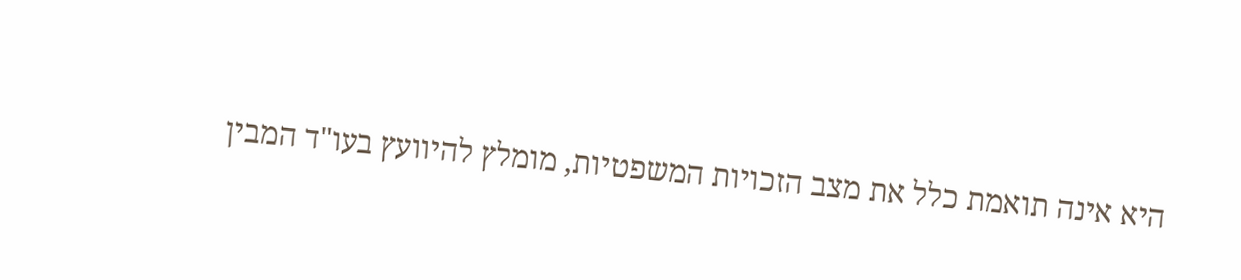היא אינה תואמת כלל את מצב הזכויות המשפטיות, מומלץ להיוועץ בעו"ד המבין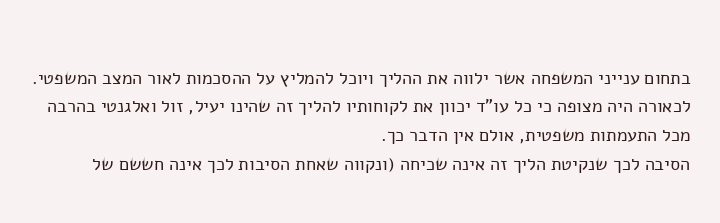בתחום ענייני המשפחה אשר ילווה את ההליך ויוכל להמליץ על ההסכמות לאור המצב המשפטי.
לכאורה היה מצופה כי כל עו"ד יכוון את לקוחותיו להליך זה שהינו יעיל, זול ואלגנטי בהרבה מכל התעמתות משפטית, אולם אין הדבר כך.
הסיבה לכך שנקיטת הליך זה אינה שכיחה (ונקווה שאחת הסיבות לכך אינה חששם של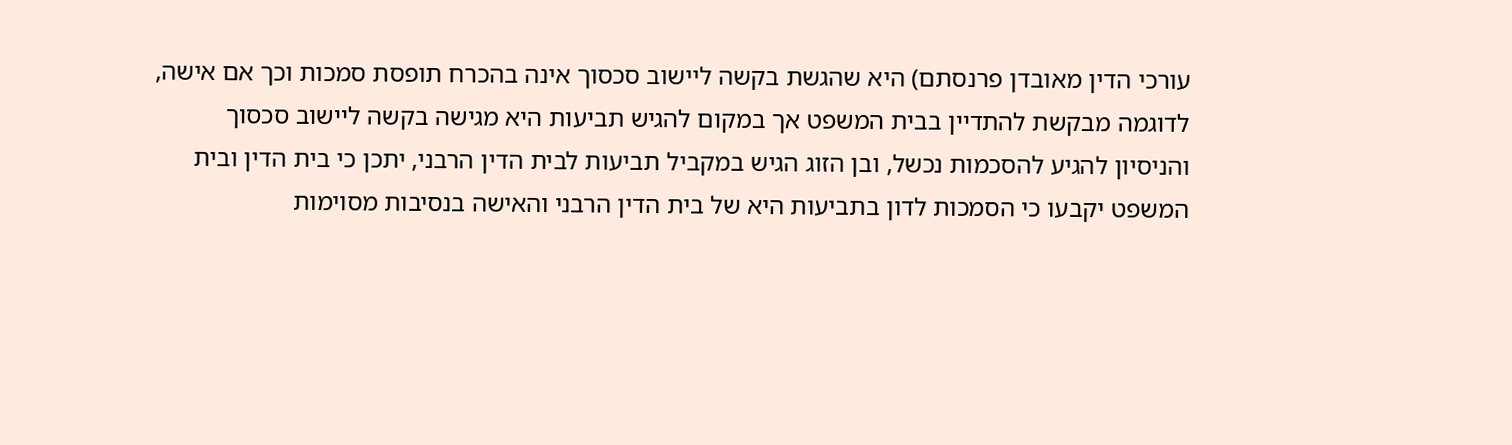עורכי הדין מאובדן פרנסתם) היא שהגשת בקשה ליישוב סכסוך אינה בהכרח תופסת סמכות וכך אם אישה, לדוגמה מבקשת להתדיין בבית המשפט אך במקום להגיש תביעות היא מגישה בקשה ליישוב סכסוך והניסיון להגיע להסכמות נכשל, ובן הזוג הגיש במקביל תביעות לבית הדין הרבני, יתכן כי בית הדין ובית המשפט יקבעו כי הסמכות לדון בתביעות היא של בית הדין הרבני והאישה בנסיבות מסוימות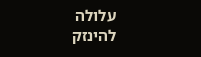עלולה להינזק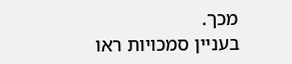מכך.
בעניין סמכויות ראו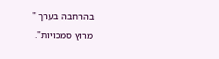בהרחבה בערך "
מרוץ סמכויות".